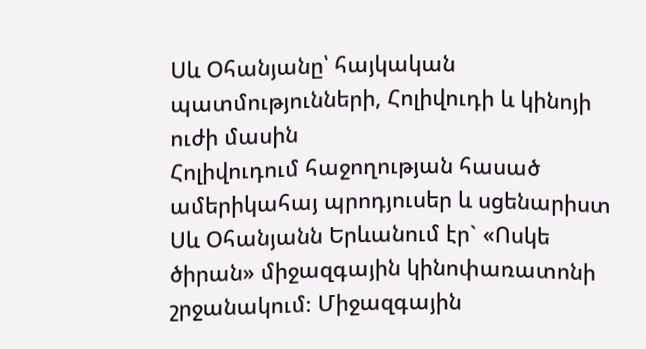Սև Օհանյանը՝ հայկական պատմությունների, Հոլիվուդի և կինոյի ուժի մասին
Հոլիվուդում հաջողության հասած ամերիկահայ պրոդյուսեր և սցենարիստ Սև Օհանյանն Երևանում էր` «Ոսկե ծիրան» միջազգային կինոփառատոնի շրջանակում։ Միջազգային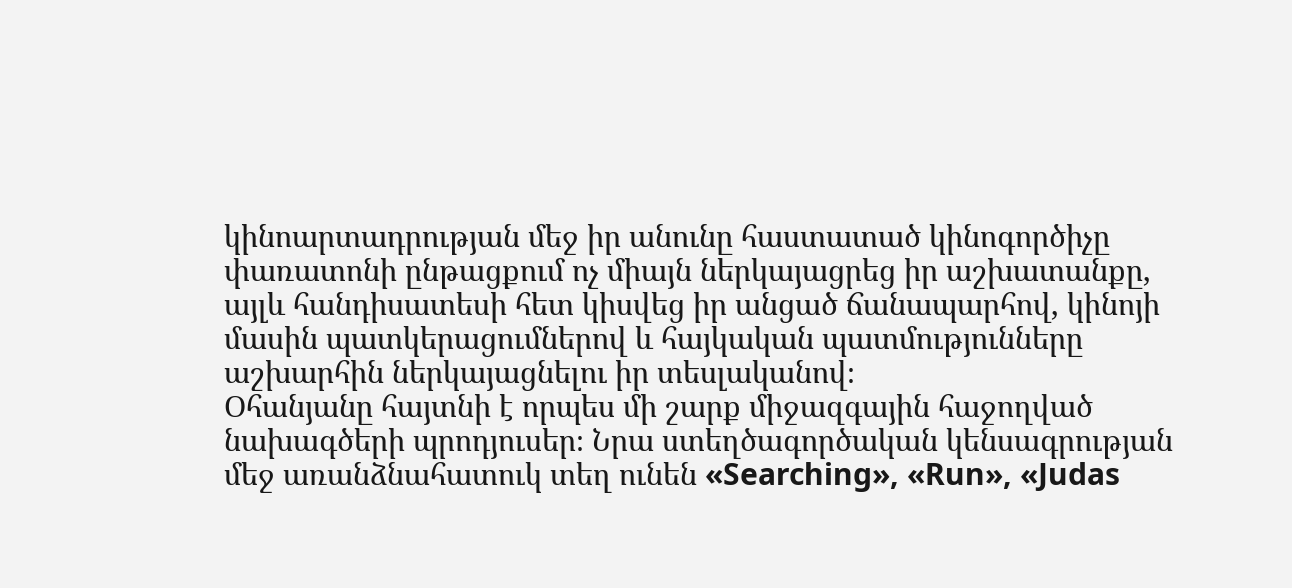կինոարտադրության մեջ իր անունը հաստատած կինոգործիչը փառատոնի ընթացքում ոչ միայն ներկայացրեց իր աշխատանքը, այլև հանդիսատեսի հետ կիսվեց իր անցած ճանապարհով, կինոյի մասին պատկերացումներով և հայկական պատմությունները աշխարհին ներկայացնելու իր տեսլականով։
Օհանյանը հայտնի է որպես մի շարք միջազգային հաջողված նախագծերի պրոդյուսեր։ Նրա ստեղծագործական կենսագրության մեջ առանձնահատուկ տեղ ունեն «Searching», «Run», «Judas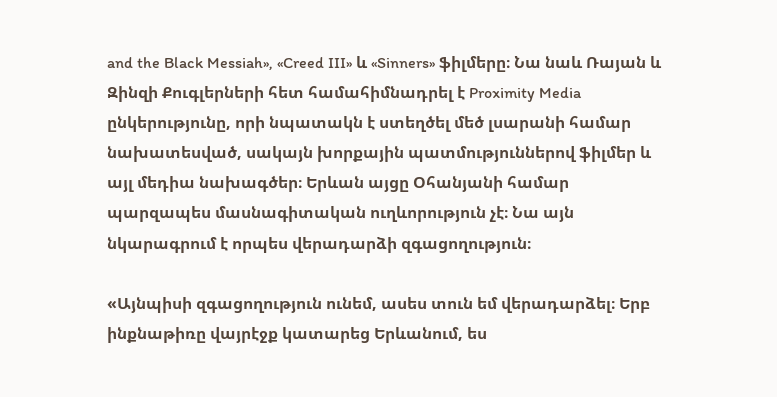and the Black Messiah», «Creed III» և «Sinners» ֆիլմերը։ Նա նաև Ռայան և Զինզի Քուգլերների հետ համահիմնադրել է Proximity Media ընկերությունը, որի նպատակն է ստեղծել մեծ լսարանի համար նախատեսված, սակայն խորքային պատմություններով ֆիլմեր և այլ մեդիա նախագծեր։ Երևան այցը Օհանյանի համար պարզապես մասնագիտական ուղևորություն չէ։ Նա այն նկարագրում է որպես վերադարձի զգացողություն։

«Այնպիսի զգացողություն ունեմ, ասես տուն եմ վերադարձել։ Երբ ինքնաթիռը վայրէջք կատարեց Երևանում, ես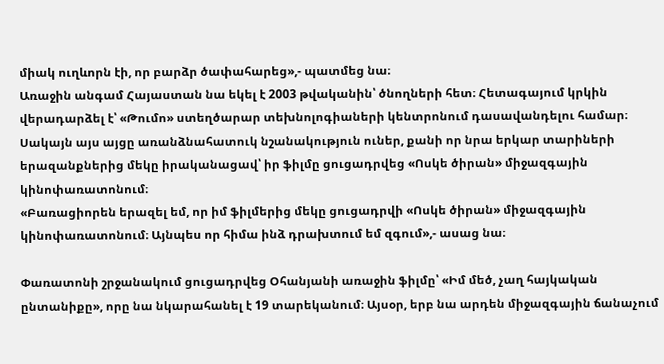միակ ուղևորն էի, որ բարձր ծափահարեց»,- պատմեց նա։
Առաջին անգամ Հայաստան նա եկել է 2003 թվականին՝ ծնողների հետ։ Հետագայում կրկին վերադարձել է՝ «Թումո» ստեղծարար տեխնոլոգիաների կենտրոնում դասավանդելու համար։ Սակայն այս այցը առանձնահատուկ նշանակություն ուներ, քանի որ նրա երկար տարիների երազանքներից մեկը իրականացավ՝ իր ֆիլմը ցուցադրվեց «Ոսկե ծիրան» միջազգային կինոփառատոնում։
«Բառացիորեն երազել եմ, որ իմ ֆիլմերից մեկը ցուցադրվի «Ոսկե ծիրան» միջազգային կինոփառատոնում։ Այնպես որ հիմա ինձ դրախտում եմ զգում»,- ասաց նա։

Փառատոնի շրջանակում ցուցադրվեց Օհանյանի առաջին ֆիլմը՝ «Իմ մեծ, չաղ հայկական ընտանիքը», որը նա նկարահանել է 19 տարեկանում։ Այսօր, երբ նա արդեն միջազգային ճանաչում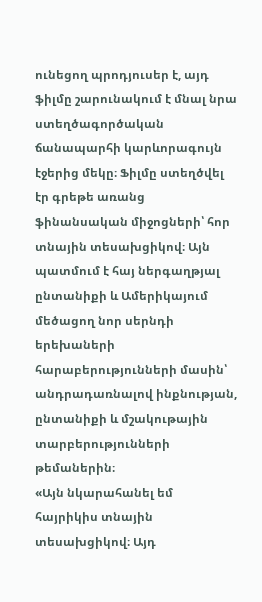ունեցող պրոդյուսեր է, այդ ֆիլմը շարունակում է մնալ նրա ստեղծագործական ճանապարհի կարևորագույն էջերից մեկը։ Ֆիլմը ստեղծվել էր գրեթե առանց ֆինանսական միջոցների՝ հոր տնային տեսախցիկով։ Այն պատմում է հայ ներգաղթյալ ընտանիքի և Ամերիկայում մեծացող նոր սերնդի երեխաների հարաբերությունների մասին՝ անդրադառնալով ինքնության, ընտանիքի և մշակութային տարբերությունների թեմաներին։
«Այն նկարահանել եմ հայրիկիս տնային տեսախցիկով։ Այդ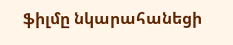ֆիլմը նկարահանեցի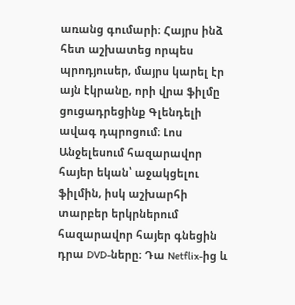առանց գումարի։ Հայրս ինձ հետ աշխատեց որպես պրոդյուսեր, մայրս կարել էր այն էկրանը, որի վրա ֆիլմը ցուցադրեցինք Գլենդելի ավագ դպրոցում։ Լոս Անջելեսում հազարավոր հայեր եկան՝ աջակցելու ֆիլմին, իսկ աշխարհի տարբեր երկրներում հազարավոր հայեր գնեցին դրա DVD-ները։ Դա Netflix-ից և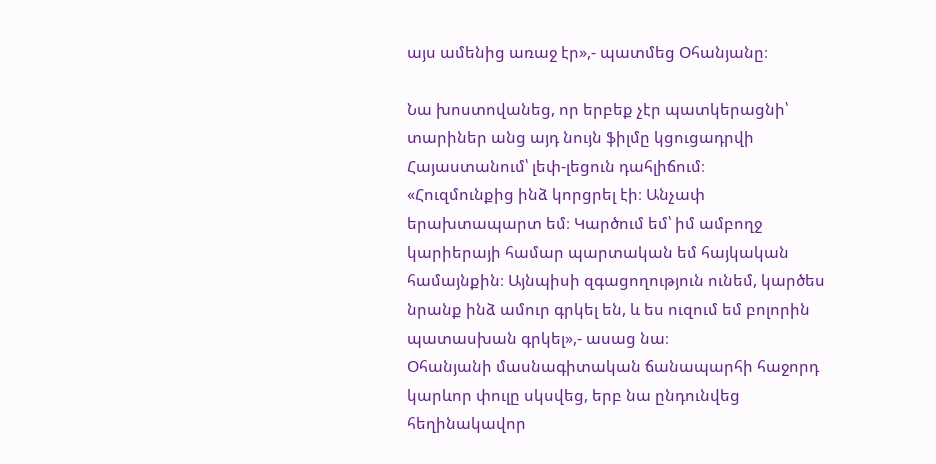այս ամենից առաջ էր»,- պատմեց Օհանյանը։

Նա խոստովանեց, որ երբեք չէր պատկերացնի՝ տարիներ անց այդ նույն ֆիլմը կցուցադրվի Հայաստանում՝ լեփ-լեցուն դահլիճում։
«Հուզմունքից ինձ կորցրել էի։ Անչափ երախտապարտ եմ։ Կարծում եմ՝ իմ ամբողջ կարիերայի համար պարտական եմ հայկական համայնքին։ Այնպիսի զգացողություն ունեմ, կարծես նրանք ինձ ամուր գրկել են, և ես ուզում եմ բոլորին պատասխան գրկել»,- ասաց նա։
Օհանյանի մասնագիտական ճանապարհի հաջորդ կարևոր փուլը սկսվեց, երբ նա ընդունվեց հեղինակավոր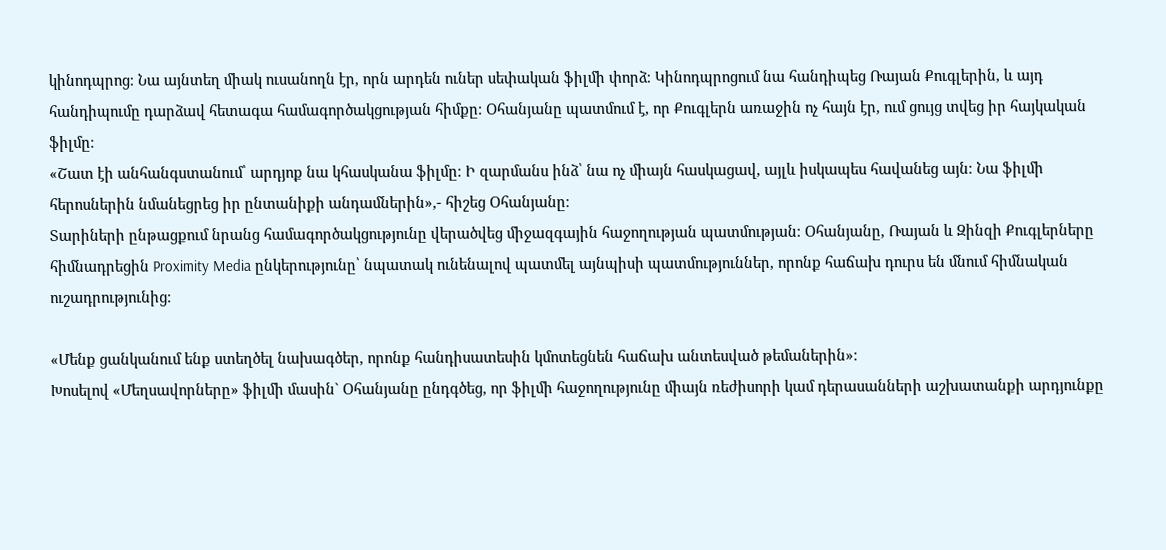կինոդպրոց։ Նա այնտեղ միակ ուսանողն էր, որն արդեն ուներ սեփական ֆիլմի փորձ։ Կինոդպրոցում նա հանդիպեց Ռայան Քուգլերին, և այդ հանդիպումը դարձավ հետագա համագործակցության հիմքը։ Օհանյանը պատմում է, որ Քուգլերն առաջին ոչ հայն էր, ում ցույց տվեց իր հայկական ֆիլմը։
«Շատ էի անհանգստանում՝ արդյոք նա կհասկանա ֆիլմը։ Ի զարմանս ինձ՝ նա ոչ միայն հասկացավ, այլև իսկապես հավանեց այն։ Նա ֆիլմի հերոսներին նմանեցրեց իր ընտանիքի անդամներին»,- հիշեց Օհանյանը։
Տարիների ընթացքում նրանց համագործակցությունը վերածվեց միջազգային հաջողության պատմության։ Օհանյանը, Ռայան և Զինզի Քուգլերները հիմնադրեցին Proximity Media ընկերությունը՝ նպատակ ունենալով պատմել այնպիսի պատմություններ, որոնք հաճախ դուրս են մնում հիմնական ուշադրությունից։

«Մենք ցանկանում ենք ստեղծել նախագծեր, որոնք հանդիսատեսին կմոտեցնեն հաճախ անտեսված թեմաներին»։
Խոսելով «Մեղսավորները» ֆիլմի մասին` Օհանյանը ընդգծեց, որ ֆիլմի հաջողությունը միայն ռեժիսորի կամ դերասանների աշխատանքի արդյունքը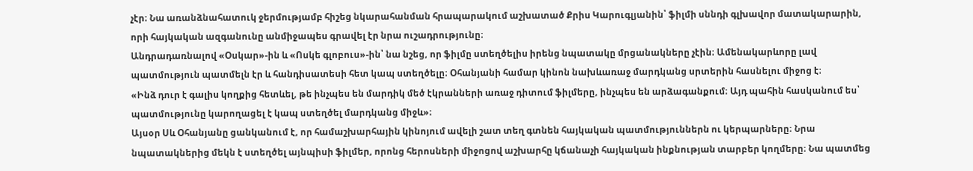չէր։ Նա առանձնահատուկ ջերմությամբ հիշեց նկարահանման հրապարակում աշխատած Քրիս Կարուգլյանին՝ ֆիլմի սննդի գլխավոր մատակարարին, որի հայկական ազգանունը անմիջապես գրավել էր նրա ուշադրությունը։
Անդրադառնալով «Օսկար»-ին և «Ոսկե գլոբուս»-ին՝ նա նշեց, որ ֆիլմը ստեղծելիս իրենց նպատակը մրցանակները չէին։ Ամենակարևորը լավ պատմություն պատմելն էր և հանդիսատեսի հետ կապ ստեղծելը։ Օհանյանի համար կինոն նախևառաջ մարդկանց սրտերին հասնելու միջոց է։
«Ինձ դուր է գալիս կողքից հետևել, թե ինչպես են մարդիկ մեծ էկրանների առաջ դիտում ֆիլմերը, ինչպես են արձագանքում։ Այդ պահին հասկանում ես՝ պատմությունը կարողացել է կապ ստեղծել մարդկանց միջև»։
Այսօր Սև Օհանյանը ցանկանում է, որ համաշխարհային կինոյում ավելի շատ տեղ գտնեն հայկական պատմություններն ու կերպարները։ Նրա նպատակներից մեկն է ստեղծել այնպիսի ֆիլմեր, որոնց հերոսների միջոցով աշխարհը կճանաչի հայկական ինքնության տարբեր կողմերը։ Նա պատմեց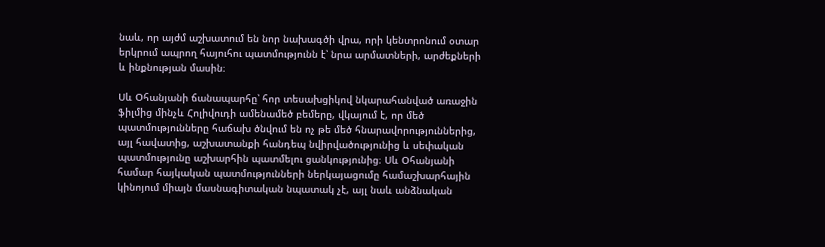նաև, որ այժմ աշխատում են նոր նախագծի վրա, որի կենտրոնում օտար երկրում ապրող հայուհու պատմությունն է՝ նրա արմատների, արժեքների և ինքնության մասին։

Սև Օհանյանի ճանապարհը՝ հոր տեսախցիկով նկարահանված առաջին ֆիլմից մինչև Հոլիվուդի ամենամեծ բեմերը, վկայում է, որ մեծ պատմությունները հաճախ ծնվում են ոչ թե մեծ հնարավորություններից, այլ հավատից, աշխատանքի հանդեպ նվիրվածությունից և սեփական պատմությունը աշխարհին պատմելու ցանկությունից։ Սև Օհանյանի համար հայկական պատմությունների ներկայացումը համաշխարհային կինոյում միայն մասնագիտական նպատակ չէ, այլ նաև անձնական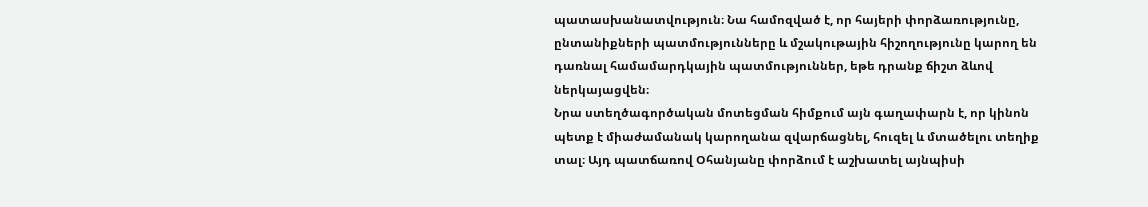պատասխանատվություն։ Նա համոզված է, որ հայերի փորձառությունը, ընտանիքների պատմությունները և մշակութային հիշողությունը կարող են դառնալ համամարդկային պատմություններ, եթե դրանք ճիշտ ձևով ներկայացվեն։
Նրա ստեղծագործական մոտեցման հիմքում այն գաղափարն է, որ կինոն պետք է միաժամանակ կարողանա զվարճացնել, հուզել և մտածելու տեղիք տալ։ Այդ պատճառով Օհանյանը փորձում է աշխատել այնպիսի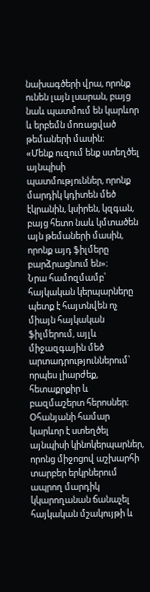նախագծերի վրա, որոնք ունեն լայն լսարան, բայց նաև պատմում են կարևոր և երբեմն մոռացված թեմաների մասին։
«Մենք ուզում ենք ստեղծել այնպիսի պատմություններ, որոնք մարդիկ կդիտեն մեծ էկրանին, կսիրեն, կզգան, բայց հետո նաև կմտածեն այն թեմաների մասին, որոնք այդ ֆիլմերը բարձրացնում են»։
Նրա համոզմամբ՝ հայկական կերպարները պետք է հայտնվեն ոչ միայն հայկական ֆիլմերում, այլև միջազգային մեծ արտադրություններում՝ որպես լիարժեք, հետաքրքիր և բազմաշերտ հերոսներ։ Օհանյանի համար կարևոր է ստեղծել այնպիսի կինոկերպարներ, որոնց միջոցով աշխարհի տարբեր երկրներում ապրող մարդիկ կկարողանան ճանաչել հայկական մշակույթի և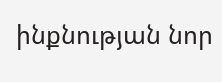ինքնության նոր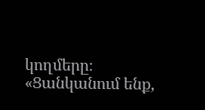կողմերը։
«Ցանկանում ենք,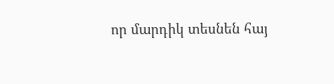որ մարդիկ տեսնեն հայ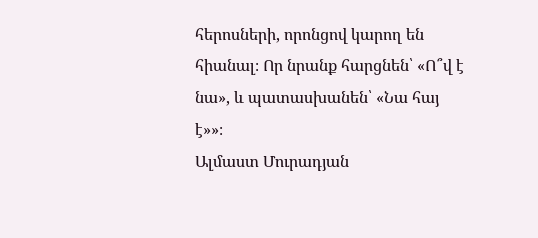հերոսների, որոնցով կարող են հիանալ։ Որ նրանք հարցնեն՝ «Ո՞վ է նա», և պատասխանեն՝ «Նա հայ է»»։
Ալմաստ Մուրադյան